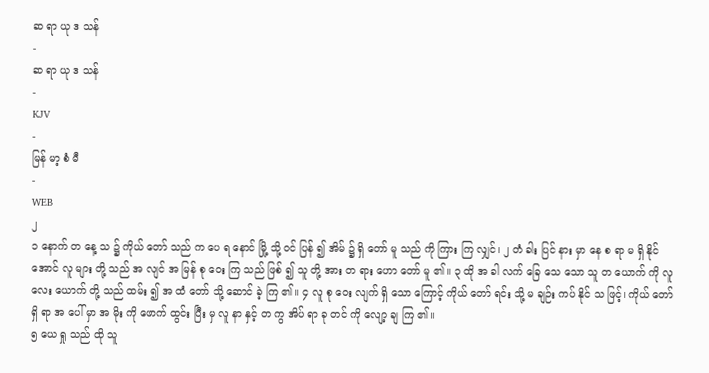ဆ ရာ ယု ဒ သန်
-
ဆ ရာ ယု ဒ သန်
-
KJV
-
မြန် မာ့ စံ မီ
-
WEB
၂
၁ နောက် တ နေ့ သ ၌ ကိုယ် တော် သည် က ပေ ရ နောင် မြို့ သို့ ဝင် ပြန် ၍ အိမ် ၌ ရှိ တော် မူ သည် ကို ကြား ကြ လျှင်၊ ၂ တံ ခါး ပြင် နား မှာ နေ စ ရာ မ ရှိ နိုင် အောင် လူ များ တို့ သည် အ လျင် အ မြန် စု ဝေး ကြ သည် ဖြစ် ၍ သူ တို့ အား တ ရား ဟော တော် မူ ၏။ ၃ ထို အ ခါ လက် ခြေ သေ သော သူ တ ယောက် ကို လူ လေး ယောက် တို့ သည် ထမ်း ၍ အ ထံ တော် သို့ ဆောင် ခဲ့ ကြ ၏။ ၄ လူ စု ဝေး လျက် ရှိ သော ကြောင့် ကိုယ် တော် ရင်း သို့ မ ချဉ်း ကပ် နိုင် သ ဖြင့်၊ ကိုယ် တော် ရှိ ရာ အ ပေါ် မှာ အ မိုး ကို ဖောက် ထွင်း ပြီး မှ လူ နာ နှင့် တ ကွ အိပ် ရာ ခု တင် ကို လျော့ ချ ကြ ၏။
၅ ယေ ရှု သည် ထို သူ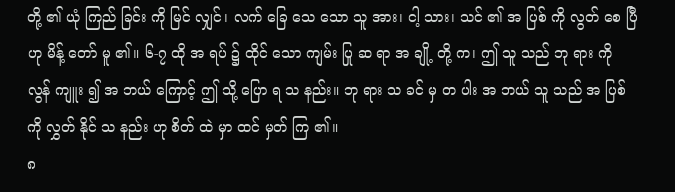တို့ ၏ ယုံ ကြည် ခြင်း ကို မြင် လျှင်၊ လက် ခြေ သေ သော သူ အား၊ ငါ့ သား၊ သင် ၏ အ ပြစ် ကို လွတ် စေ ပြီ ဟု မိန့် တော် မူ ၏။ ၆‑၇ ထို အ ရပ် ၌ ထိုင် သော ကျမ်း ပြု ဆ ရာ အ ချို့ တို့ က၊ ဤ သူ သည် ဘု ရား ကို လွန် ကျူး ၍ အ ဘယ် ကြောင့် ဤ သို့ ပြော ရ သ နည်း။ ဘု ရား သ ခင် မှ တ ပါး အ ဘယ် သူ သည် အ ပြစ် ကို လွှတ် နိုင် သ နည်း ဟု စိတ် ထဲ မှာ ထင် မှတ် ကြ ၏။
၈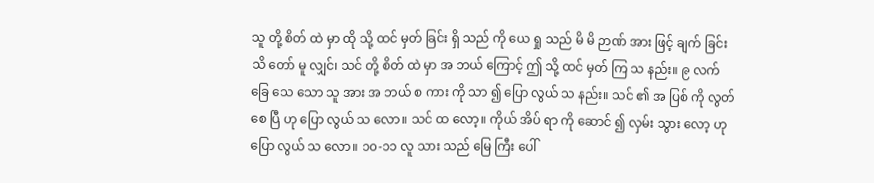သူ တို့ စိတ် ထဲ မှာ ထို သို့ ထင် မှတ် ခြင်း ရှိ သည် ကို ယေ ရှု သည် မိ မိ ဉာဏ် အား ဖြင့် ချက် ခြင်း သိ တော် မူ လျှင်၊ သင် တို့ စိတ် ထဲ မှာ အ ဘယ် ကြောင့် ဤ သို့ ထင် မှတ် ကြ သ နည်း။ ၉ လက် ခြေ သေ သော သူ အား အ ဘယ် စ ကား ကို သာ ၍ ပြော လွယ် သ နည်း။ သင် ၏ အ ပြစ် ကို လွတ် စေ ပြီ ဟု ပြော လွယ် သ လော။ သင် ထ လော့။ ကိုယ် အိပ် ရာ ကို ဆောင် ၍ လှမ်း သွား လော့ ဟု ပြော လွယ် သ လော။ ၁၀‑၁၁ လူ သား သည် မြေ ကြီး ပေါ်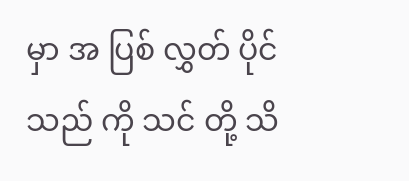မှာ အ ပြစ် လွှတ် ပိုင် သည် ကို သင် တို့ သိ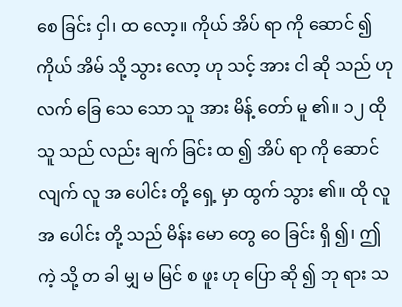စေ ခြင်း ငှါ၊ ထ လော့။ ကိုယ် အိပ် ရာ ကို ဆောင် ၍ ကိုယ် အိမ် သို့ သွား လော့ ဟု သင့် အား ငါ ဆို သည် ဟု လက် ခြေ သေ သော သူ အား မိန့် တော် မူ ၏။ ၁၂ ထို သူ သည် လည်း ချက် ခြင်း ထ ၍ အိပ် ရာ ကို ဆောင် လျက် လူ အ ပေါင်း တို့ ရှေ့ မှာ ထွက် သွား ၏။ ထို လူ အ ပေါင်း တို့ သည် မိန်း မော တွေ ဝေ ခြင်း ရှိ ၍၊ ဤ ကဲ့ သို့ တ ခါ မျှ မ မြင် စ ဖူး ဟု ပြော ဆို ၍ ဘု ရား သ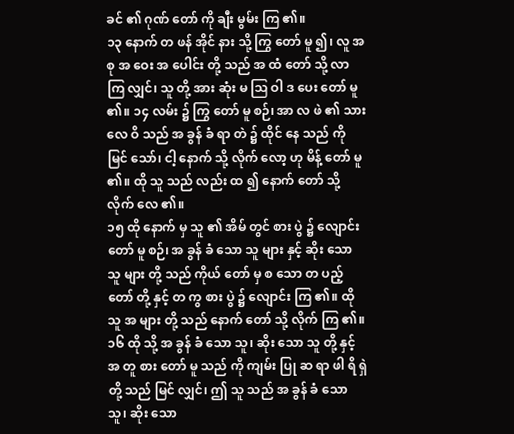ခင် ၏ ဂုဏ် တော် ကို ချီး မွမ်း ကြ ၏။
၁၃ နောက် တ ဖန် အိုင် နား သို့ ကြွ တော် မူ ၍၊ လူ အ စု အ ဝေး အ ပေါင်း တို့ သည် အ ထံ တော် သို့ လာ ကြ လျှင်၊ သူ တို့ အား ဆုံး မ ဩ ဝါ ဒ ပေး တော် မူ ၏။ ၁၄ လမ်း ၌ ကြွ တော် မူ စဉ်၊ အာ လ ဖဲ ၏ သား လေ ဝိ သည် အ ခွန် ခံ ရာ တဲ ၌ ထိုင် နေ သည် ကို မြင် သော်၊ ငါ့ နောက် သို့ လိုက် လော့ ဟု မိန့် တော် မူ ၏။ ထို သူ သည် လည်း ထ ၍ နောက် တော် သို့ လိုက် လေ ၏။
၁၅ ထို နောက် မှ သူ ၏ အိမ် တွင် စား ပွဲ ၌ လျောင်း တော် မူ စဉ်၊ အ ခွန် ခံ သော သူ များ နှင့် ဆိုး သော သူ များ တို့ သည် ကိုယ် တော် မှ စ သော တ ပည့် တော် တို့ နှင့် တ ကွ စား ပွဲ ၌ လျောင်း ကြ ၏။ ထို သူ အ များ တို့ သည် နောက် တော် သို့ လိုက် ကြ ၏။ ၁၆ ထို သို့ အ ခွန် ခံ သော သူ၊ ဆိုး သော သူ တို့ နှင့် အ တူ စား တော် မူ သည် ကို ကျမ်း ပြု ဆ ရာ ဖါ ရိ ရှဲ တို့ သည် မြင် လျှင်၊ ဤ သူ သည် အ ခွန် ခံ သော သူ၊ ဆိုး သော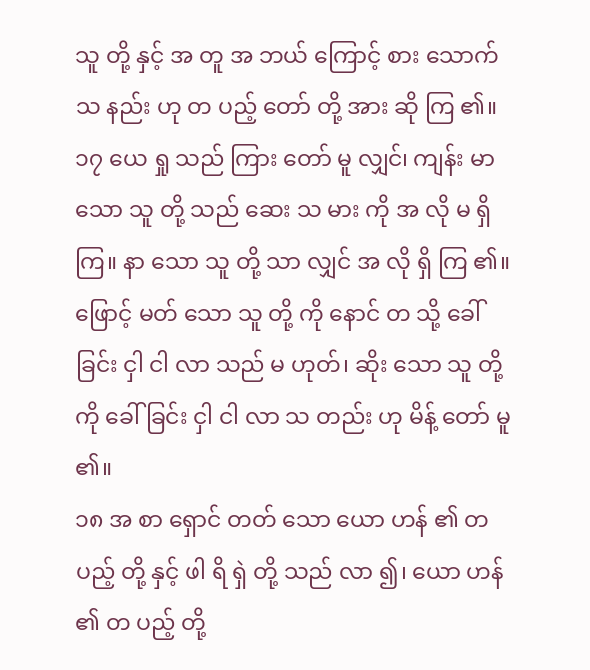သူ တို့ နှင့် အ တူ အ ဘယ် ကြောင့် စား သောက် သ နည်း ဟု တ ပည့် တော် တို့ အား ဆို ကြ ၏။ ၁၇ ယေ ရှု သည် ကြား တော် မူ လျှင်၊ ကျန်း မာ သော သူ တို့ သည် ဆေး သ မား ကို အ လို မ ရှိ ကြ။ နာ သော သူ တို့ သာ လျှင် အ လို ရှိ ကြ ၏။ ဖြောင့် မတ် သော သူ တို့ ကို နောင် တ သို့ ခေါ် ခြင်း ငှါ ငါ လာ သည် မ ဟုတ်၊ ဆိုး သော သူ တို့ ကို ခေါ် ခြင်း ငှါ ငါ လာ သ တည်း ဟု မိန့် တော် မူ ၏။
၁၈ အ စာ ရှောင် တတ် သော ယော ဟန် ၏ တ ပည့် တို့ နှင့် ဖါ ရိ ရှဲ တို့ သည် လာ ၍၊ ယော ဟန် ၏ တ ပည့် တို့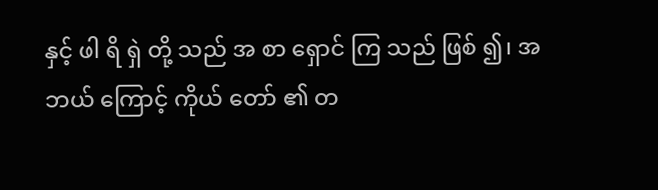နှင့် ဖါ ရိ ရှဲ တို့ သည် အ စာ ရှောင် ကြ သည် ဖြစ် ၍၊ အ ဘယ် ကြောင့် ကိုယ် တော် ၏ တ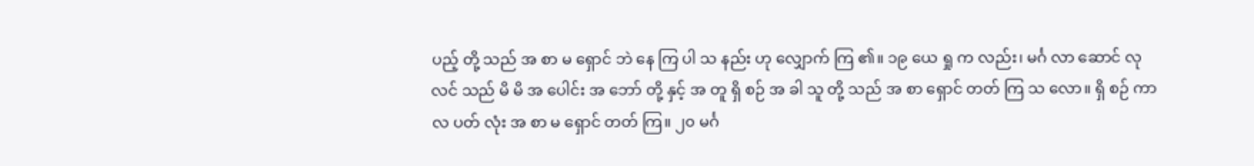ပည့် တို့ သည် အ စာ မ ရှောင် ဘဲ နေ ကြ ပါ သ နည်း ဟု လျှောက် ကြ ၏။ ၁၉ ယေ ရှု က လည်း၊ မင်္ဂ လာ ဆောင် လု လင် သည် မိ မိ အ ပေါင်း အ ဘော် တို့ နှင့် အ တူ ရှိ စဉ် အ ခါ သူ တို့ သည် အ စာ ရှောင် တတ် ကြ သ လော။ ရှိ စဉ် ကာ လ ပတ် လုံး အ စာ မ ရှောင် တတ် ကြ။ ၂၀ မင်္ဂ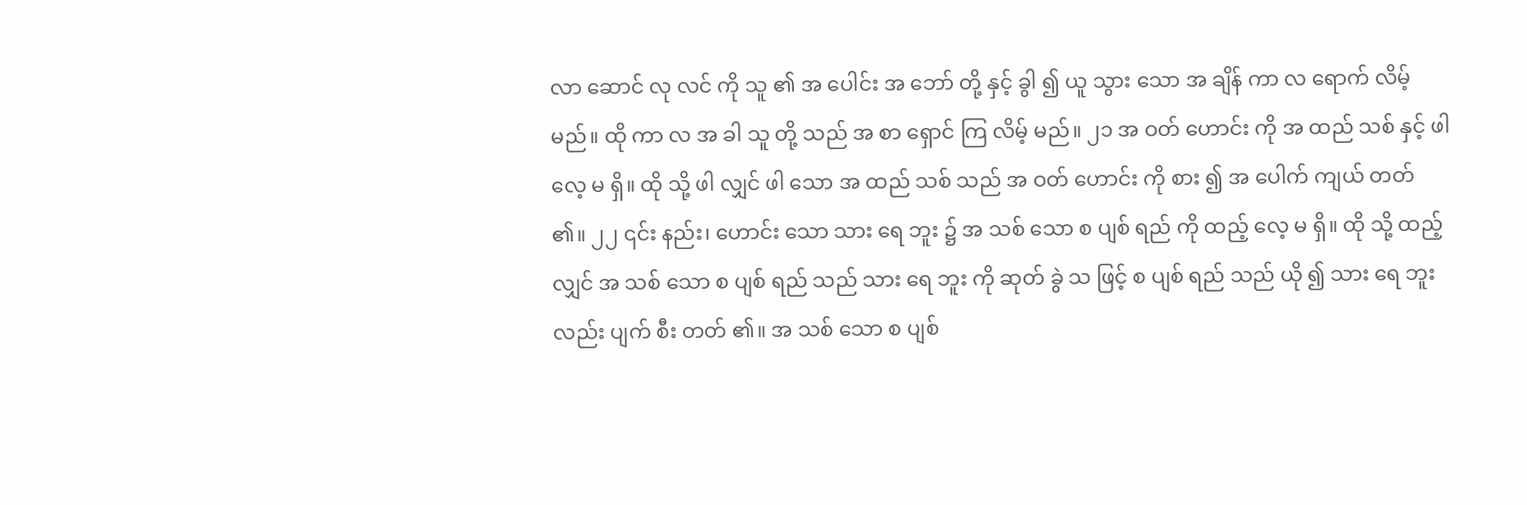လာ ဆောင် လု လင် ကို သူ ၏ အ ပေါင်း အ ဘော် တို့ နှင့် ခွါ ၍ ယူ သွား သော အ ချိန် ကာ လ ရောက် လိမ့် မည်။ ထို ကာ လ အ ခါ သူ တို့ သည် အ စာ ရှောင် ကြ လိမ့် မည်။ ၂၁ အ ဝတ် ဟောင်း ကို အ ထည် သစ် နှင့် ဖါ လေ့ မ ရှိ။ ထို သို့ ဖါ လျှင် ဖါ သော အ ထည် သစ် သည် အ ဝတ် ဟောင်း ကို စား ၍ အ ပေါက် ကျယ် တတ် ၏။ ၂၂ ၎င်း နည်း၊ ဟောင်း သော သား ရေ ဘူး ၌ အ သစ် သော စ ပျစ် ရည် ကို ထည့် လေ့ မ ရှိ။ ထို သို့ ထည့် လျှင် အ သစ် သော စ ပျစ် ရည် သည် သား ရေ ဘူး ကို ဆုတ် ခွဲ သ ဖြင့် စ ပျစ် ရည် သည် ယို ၍ သား ရေ ဘူး လည်း ပျက် စီး တတ် ၏။ အ သစ် သော စ ပျစ်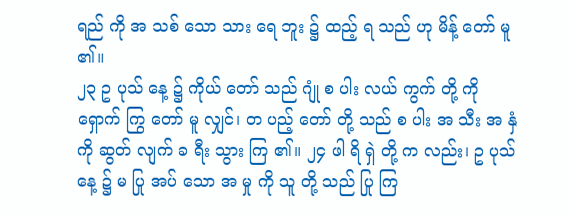ရည် ကို အ သစ် သော သား ရေ ဘူး ၌ ထည့် ရ သည် ဟု မိန့် တော် မူ ၏။
၂၃ ဥ ပုသ် နေ့ ၌ ကိုယ် တော် သည် ဂျုံ စ ပါး လယ် ကွက် တို့ ကို ရှောက် ကြွ တော် မူ လျှင်၊ တ ပည့် တော် တို့ သည် စ ပါး အ သီး အ နှံ ကို ဆွတ် လျက် ခ ရီး သွား ကြ ၏။ ၂၄ ဖါ ရိ ရှဲ တို့ က လည်း၊ ဥ ပုသ် နေ့ ၌ မ ပြု အပ် သော အ မှု ကို သူ တို့ သည် ပြု ကြ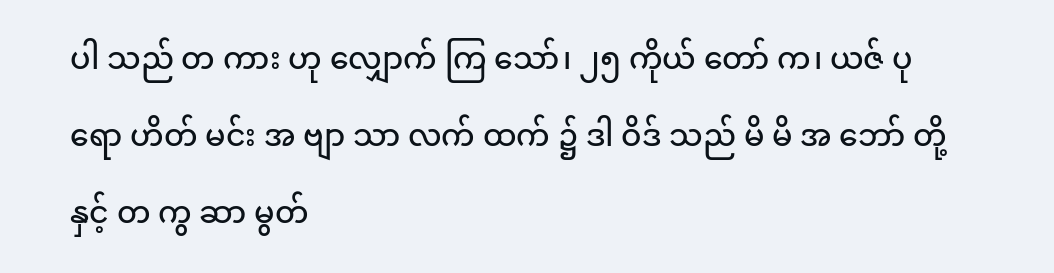ပါ သည် တ ကား ဟု လျှောက် ကြ သော်၊ ၂၅ ကိုယ် တော် က၊ ယဇ် ပု ရော ဟိတ် မင်း အ ဗျာ သာ လက် ထက် ၌ ဒါ ဝိဒ် သည် မိ မိ အ ဘော် တို့ နှင့် တ ကွ ဆာ မွတ်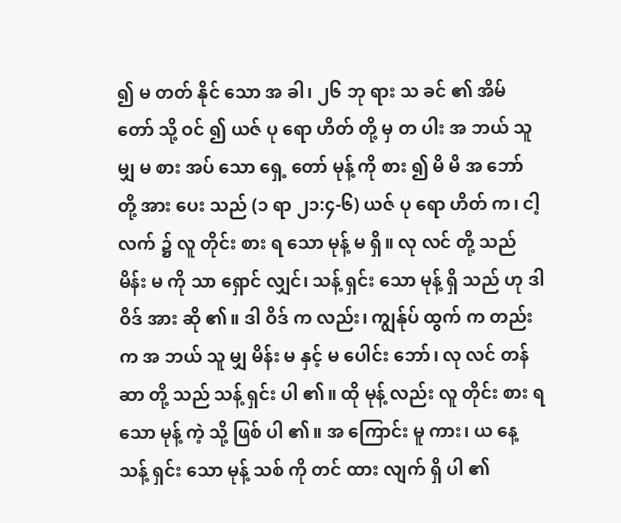၍ မ တတ် နိုင် သော အ ခါ၊ ၂၆ ဘု ရား သ ခင် ၏ အိမ် တော် သို့ ဝင် ၍ ယဇ် ပု ရော ဟိတ် တို့ မှ တ ပါး အ ဘယ် သူ မျှ မ စား အပ် သော ရှေ့ တော် မုန့် ကို စား ၍ မိ မိ အ ဘော် တို့ အား ပေး သည် (၁ ရာ ၂၁:၄-၆) ယဇ် ပု ရော ဟိတ် က၊ ငါ့ လက် ၌ လူ တိုင်း စား ရ သော မုန့် မ ရှိ။ လု လင် တို့ သည် မိန်း မ ကို သာ ရှောင် လျှင်၊ သန့် ရှင်း သော မုန့် ရှိ သည် ဟု ဒါ ဝိဒ် အား ဆို ၏။ ဒါ ဝိဒ် က လည်း၊ ကျွန်ုပ် ထွက် က တည်း က အ ဘယ် သူ မျှ မိန်း မ နှင့် မ ပေါင်း ဘော်၊ လု လင် တန် ဆာ တို့ သည် သန့် ရှင်း ပါ ၏။ ထို မုန့် လည်း လူ တိုင်း စား ရ သော မုန့် ကဲ့ သို့ ဖြစ် ပါ ၏။ အ ကြောင်း မူ ကား၊ ယ နေ့ သန့် ရှင်း သော မုန့် သစ် ကို တင် ထား လျက် ရှိ ပါ ၏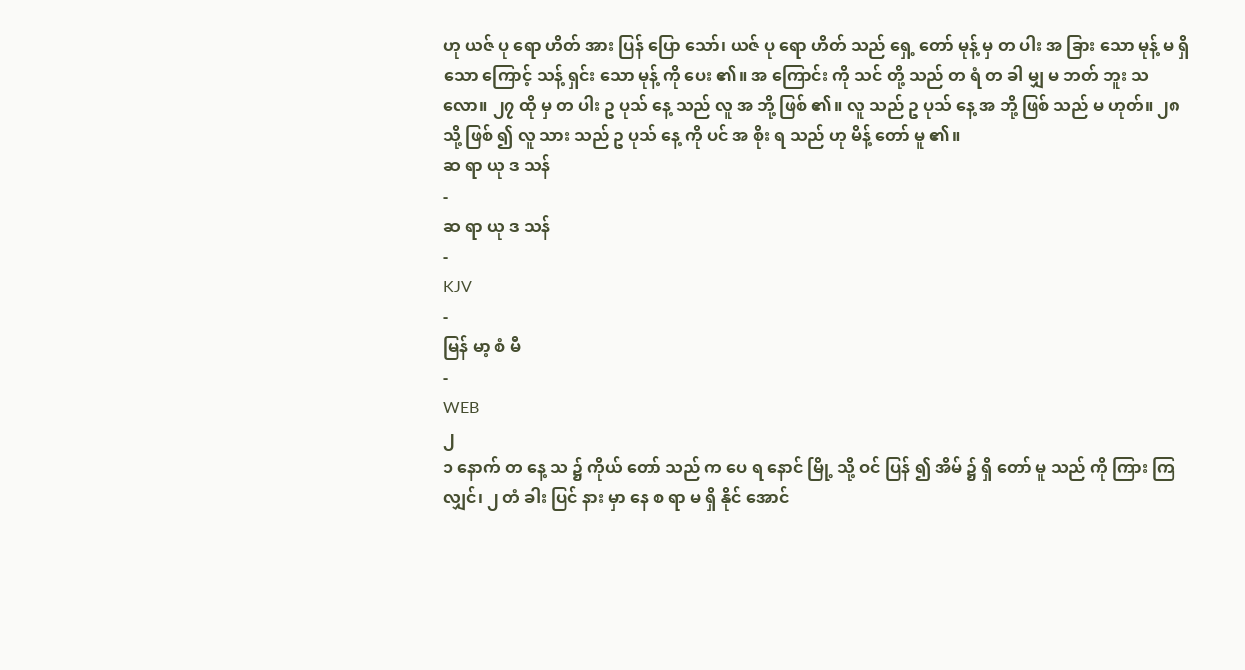ဟု ယဇ် ပု ရော ဟိတ် အား ပြန် ပြော သော်၊ ယဇ် ပု ရော ဟိတ် သည် ရှေ့ တော် မုန့် မှ တ ပါး အ ခြား သော မုန့် မ ရှိ သော ကြောင့် သန့် ရှင်း သော မုန့် ကို ပေး ၏။ အ ကြောင်း ကို သင် တို့ သည် တ ရံ တ ခါ မျှ မ ဘတ် ဘူး သ လော။ ၂၇ ထို မှ တ ပါး ဥ ပုသ် နေ့ သည် လူ အ ဘို့ ဖြစ် ၏။ လူ သည် ဥ ပုသ် နေ့ အ ဘို့ ဖြစ် သည် မ ဟုတ်။ ၂၈ သို့ ဖြစ် ၍ လူ သား သည် ဥ ပုသ် နေ့ ကို ပင် အ စိုး ရ သည် ဟု မိန့် တော် မူ ၏။
ဆ ရာ ယု ဒ သန်
-
ဆ ရာ ယု ဒ သန်
-
KJV
-
မြန် မာ့ စံ မီ
-
WEB
၂
၁ နောက် တ နေ့ သ ၌ ကိုယ် တော် သည် က ပေ ရ နောင် မြို့ သို့ ဝင် ပြန် ၍ အိမ် ၌ ရှိ တော် မူ သည် ကို ကြား ကြ လျှင်၊ ၂ တံ ခါး ပြင် နား မှာ နေ စ ရာ မ ရှိ နိုင် အောင်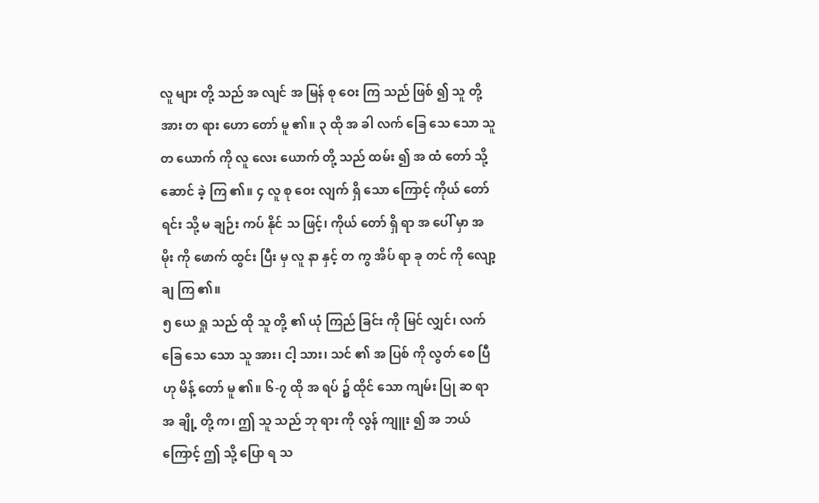လူ များ တို့ သည် အ လျင် အ မြန် စု ဝေး ကြ သည် ဖြစ် ၍ သူ တို့ အား တ ရား ဟော တော် မူ ၏။ ၃ ထို အ ခါ လက် ခြေ သေ သော သူ တ ယောက် ကို လူ လေး ယောက် တို့ သည် ထမ်း ၍ အ ထံ တော် သို့ ဆောင် ခဲ့ ကြ ၏။ ၄ လူ စု ဝေး လျက် ရှိ သော ကြောင့် ကိုယ် တော် ရင်း သို့ မ ချဉ်း ကပ် နိုင် သ ဖြင့်၊ ကိုယ် တော် ရှိ ရာ အ ပေါ် မှာ အ မိုး ကို ဖောက် ထွင်း ပြီး မှ လူ နာ နှင့် တ ကွ အိပ် ရာ ခု တင် ကို လျော့ ချ ကြ ၏။
၅ ယေ ရှု သည် ထို သူ တို့ ၏ ယုံ ကြည် ခြင်း ကို မြင် လျှင်၊ လက် ခြေ သေ သော သူ အား၊ ငါ့ သား၊ သင် ၏ အ ပြစ် ကို လွတ် စေ ပြီ ဟု မိန့် တော် မူ ၏။ ၆‑၇ ထို အ ရပ် ၌ ထိုင် သော ကျမ်း ပြု ဆ ရာ အ ချို့ တို့ က၊ ဤ သူ သည် ဘု ရား ကို လွန် ကျူး ၍ အ ဘယ် ကြောင့် ဤ သို့ ပြော ရ သ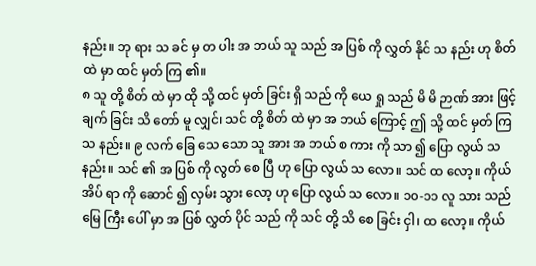နည်း။ ဘု ရား သ ခင် မှ တ ပါး အ ဘယ် သူ သည် အ ပြစ် ကို လွှတ် နိုင် သ နည်း ဟု စိတ် ထဲ မှာ ထင် မှတ် ကြ ၏။
၈ သူ တို့ စိတ် ထဲ မှာ ထို သို့ ထင် မှတ် ခြင်း ရှိ သည် ကို ယေ ရှု သည် မိ မိ ဉာဏ် အား ဖြင့် ချက် ခြင်း သိ တော် မူ လျှင်၊ သင် တို့ စိတ် ထဲ မှာ အ ဘယ် ကြောင့် ဤ သို့ ထင် မှတ် ကြ သ နည်း။ ၉ လက် ခြေ သေ သော သူ အား အ ဘယ် စ ကား ကို သာ ၍ ပြော လွယ် သ နည်း။ သင် ၏ အ ပြစ် ကို လွတ် စေ ပြီ ဟု ပြော လွယ် သ လော။ သင် ထ လော့။ ကိုယ် အိပ် ရာ ကို ဆောင် ၍ လှမ်း သွား လော့ ဟု ပြော လွယ် သ လော။ ၁၀‑၁၁ လူ သား သည် မြေ ကြီး ပေါ် မှာ အ ပြစ် လွှတ် ပိုင် သည် ကို သင် တို့ သိ စေ ခြင်း ငှါ၊ ထ လော့။ ကိုယ်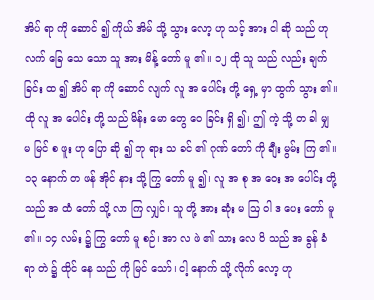အိပ် ရာ ကို ဆောင် ၍ ကိုယ် အိမ် သို့ သွား လော့ ဟု သင့် အား ငါ ဆို သည် ဟု လက် ခြေ သေ သော သူ အား မိန့် တော် မူ ၏။ ၁၂ ထို သူ သည် လည်း ချက် ခြင်း ထ ၍ အိပ် ရာ ကို ဆောင် လျက် လူ အ ပေါင်း တို့ ရှေ့ မှာ ထွက် သွား ၏။ ထို လူ အ ပေါင်း တို့ သည် မိန်း မော တွေ ဝေ ခြင်း ရှိ ၍၊ ဤ ကဲ့ သို့ တ ခါ မျှ မ မြင် စ ဖူး ဟု ပြော ဆို ၍ ဘု ရား သ ခင် ၏ ဂုဏ် တော် ကို ချီး မွမ်း ကြ ၏။
၁၃ နောက် တ ဖန် အိုင် နား သို့ ကြွ တော် မူ ၍၊ လူ အ စု အ ဝေး အ ပေါင်း တို့ သည် အ ထံ တော် သို့ လာ ကြ လျှင်၊ သူ တို့ အား ဆုံး မ ဩ ဝါ ဒ ပေး တော် မူ ၏။ ၁၄ လမ်း ၌ ကြွ တော် မူ စဉ်၊ အာ လ ဖဲ ၏ သား လေ ဝိ သည် အ ခွန် ခံ ရာ တဲ ၌ ထိုင် နေ သည် ကို မြင် သော်၊ ငါ့ နောက် သို့ လိုက် လော့ ဟု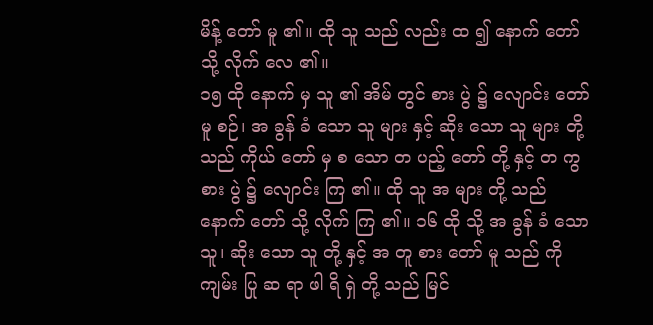မိန့် တော် မူ ၏။ ထို သူ သည် လည်း ထ ၍ နောက် တော် သို့ လိုက် လေ ၏။
၁၅ ထို နောက် မှ သူ ၏ အိမ် တွင် စား ပွဲ ၌ လျောင်း တော် မူ စဉ်၊ အ ခွန် ခံ သော သူ များ နှင့် ဆိုး သော သူ များ တို့ သည် ကိုယ် တော် မှ စ သော တ ပည့် တော် တို့ နှင့် တ ကွ စား ပွဲ ၌ လျောင်း ကြ ၏။ ထို သူ အ များ တို့ သည် နောက် တော် သို့ လိုက် ကြ ၏။ ၁၆ ထို သို့ အ ခွန် ခံ သော သူ၊ ဆိုး သော သူ တို့ နှင့် အ တူ စား တော် မူ သည် ကို ကျမ်း ပြု ဆ ရာ ဖါ ရိ ရှဲ တို့ သည် မြင်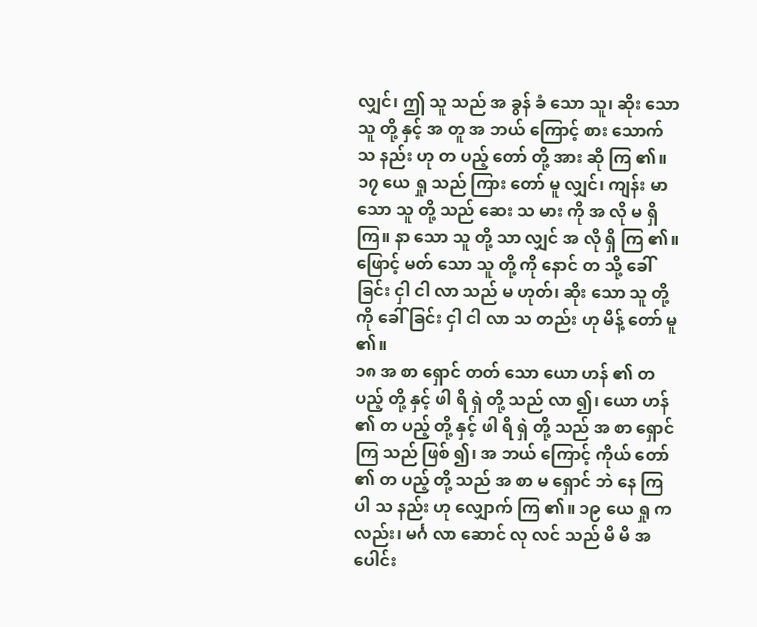လျှင်၊ ဤ သူ သည် အ ခွန် ခံ သော သူ၊ ဆိုး သော သူ တို့ နှင့် အ တူ အ ဘယ် ကြောင့် စား သောက် သ နည်း ဟု တ ပည့် တော် တို့ အား ဆို ကြ ၏။ ၁၇ ယေ ရှု သည် ကြား တော် မူ လျှင်၊ ကျန်း မာ သော သူ တို့ သည် ဆေး သ မား ကို အ လို မ ရှိ ကြ။ နာ သော သူ တို့ သာ လျှင် အ လို ရှိ ကြ ၏။ ဖြောင့် မတ် သော သူ တို့ ကို နောင် တ သို့ ခေါ် ခြင်း ငှါ ငါ လာ သည် မ ဟုတ်၊ ဆိုး သော သူ တို့ ကို ခေါ် ခြင်း ငှါ ငါ လာ သ တည်း ဟု မိန့် တော် မူ ၏။
၁၈ အ စာ ရှောင် တတ် သော ယော ဟန် ၏ တ ပည့် တို့ နှင့် ဖါ ရိ ရှဲ တို့ သည် လာ ၍၊ ယော ဟန် ၏ တ ပည့် တို့ နှင့် ဖါ ရိ ရှဲ တို့ သည် အ စာ ရှောင် ကြ သည် ဖြစ် ၍၊ အ ဘယ် ကြောင့် ကိုယ် တော် ၏ တ ပည့် တို့ သည် အ စာ မ ရှောင် ဘဲ နေ ကြ ပါ သ နည်း ဟု လျှောက် ကြ ၏။ ၁၉ ယေ ရှု က လည်း၊ မင်္ဂ လာ ဆောင် လု လင် သည် မိ မိ အ ပေါင်း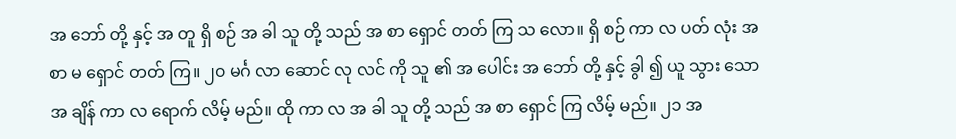အ ဘော် တို့ နှင့် အ တူ ရှိ စဉ် အ ခါ သူ တို့ သည် အ စာ ရှောင် တတ် ကြ သ လော။ ရှိ စဉ် ကာ လ ပတ် လုံး အ စာ မ ရှောင် တတ် ကြ။ ၂၀ မင်္ဂ လာ ဆောင် လု လင် ကို သူ ၏ အ ပေါင်း အ ဘော် တို့ နှင့် ခွါ ၍ ယူ သွား သော အ ချိန် ကာ လ ရောက် လိမ့် မည်။ ထို ကာ လ အ ခါ သူ တို့ သည် အ စာ ရှောင် ကြ လိမ့် မည်။ ၂၁ အ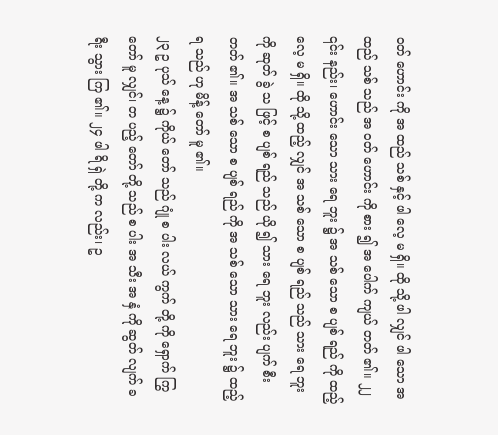ဝတ် ဟောင်း ကို အ ထည် သစ် နှင့် ဖါ လေ့ မ ရှိ။ ထို သို့ ဖါ လျှင် ဖါ သော အ ထည် သစ် သည် အ ဝတ် ဟောင်း ကို စား ၍ အ ပေါက် ကျယ် တတ် ၏။ ၂၂ ၎င်း နည်း၊ ဟောင်း သော သား ရေ ဘူး ၌ အ သစ် သော စ ပျစ် ရည် ကို ထည့် လေ့ မ ရှိ။ ထို သို့ ထည့် လျှင် အ သစ် သော စ ပျစ် ရည် သည် သား ရေ ဘူး ကို ဆုတ် ခွဲ သ ဖြင့် စ ပျစ် ရည် သည် ယို ၍ သား ရေ ဘူး လည်း ပျက် စီး တတ် ၏။ အ သစ် သော စ ပျစ် ရည် ကို အ သစ် သော သား ရေ ဘူး ၌ ထည့် ရ သည် ဟု မိန့် တော် မူ ၏။
၂၃ ဥ ပုသ် နေ့ ၌ ကိုယ် တော် သည် ဂျုံ စ ပါး လယ် ကွက် တို့ ကို ရှောက် ကြွ တော် မူ လျှင်၊ တ ပည့် တော် တို့ သည် စ ပါး အ သီး အ နှံ ကို ဆွတ် လျက် ခ ရီး သွား ကြ ၏။ ၂၄ ဖါ ရိ ရှဲ တို့ က လည်း၊ ဥ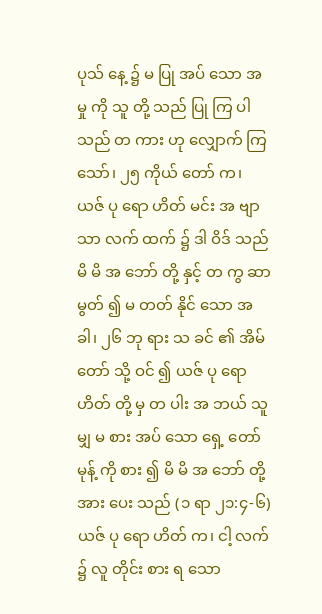ပုသ် နေ့ ၌ မ ပြု အပ် သော အ မှု ကို သူ တို့ သည် ပြု ကြ ပါ သည် တ ကား ဟု လျှောက် ကြ သော်၊ ၂၅ ကိုယ် တော် က၊ ယဇ် ပု ရော ဟိတ် မင်း အ ဗျာ သာ လက် ထက် ၌ ဒါ ဝိဒ် သည် မိ မိ အ ဘော် တို့ နှင့် တ ကွ ဆာ မွတ် ၍ မ တတ် နိုင် သော အ ခါ၊ ၂၆ ဘု ရား သ ခင် ၏ အိမ် တော် သို့ ဝင် ၍ ယဇ် ပု ရော ဟိတ် တို့ မှ တ ပါး အ ဘယ် သူ မျှ မ စား အပ် သော ရှေ့ တော် မုန့် ကို စား ၍ မိ မိ အ ဘော် တို့ အား ပေး သည် (၁ ရာ ၂၁:၄-၆) ယဇ် ပု ရော ဟိတ် က၊ ငါ့ လက် ၌ လူ တိုင်း စား ရ သော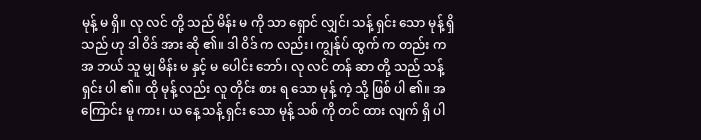မုန့် မ ရှိ။ လု လင် တို့ သည် မိန်း မ ကို သာ ရှောင် လျှင်၊ သန့် ရှင်း သော မုန့် ရှိ သည် ဟု ဒါ ဝိဒ် အား ဆို ၏။ ဒါ ဝိဒ် က လည်း၊ ကျွန်ုပ် ထွက် က တည်း က အ ဘယ် သူ မျှ မိန်း မ နှင့် မ ပေါင်း ဘော်၊ လု လင် တန် ဆာ တို့ သည် သန့် ရှင်း ပါ ၏။ ထို မုန့် လည်း လူ တိုင်း စား ရ သော မုန့် ကဲ့ သို့ ဖြစ် ပါ ၏။ အ ကြောင်း မူ ကား၊ ယ နေ့ သန့် ရှင်း သော မုန့် သစ် ကို တင် ထား လျက် ရှိ ပါ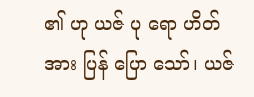၏ ဟု ယဇ် ပု ရော ဟိတ် အား ပြန် ပြော သော်၊ ယဇ်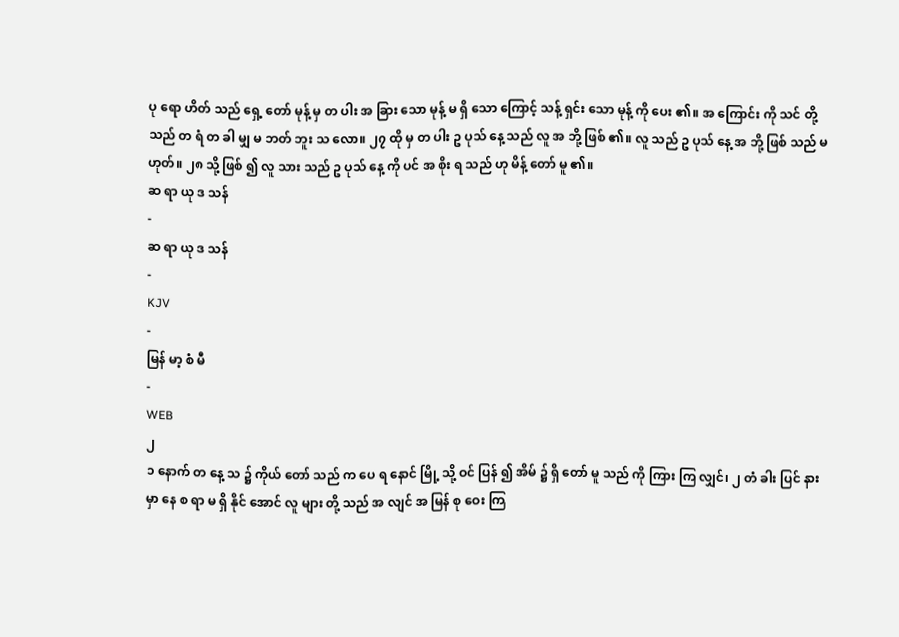ပု ရော ဟိတ် သည် ရှေ့ တော် မုန့် မှ တ ပါး အ ခြား သော မုန့် မ ရှိ သော ကြောင့် သန့် ရှင်း သော မုန့် ကို ပေး ၏။ အ ကြောင်း ကို သင် တို့ သည် တ ရံ တ ခါ မျှ မ ဘတ် ဘူး သ လော။ ၂၇ ထို မှ တ ပါး ဥ ပုသ် နေ့ သည် လူ အ ဘို့ ဖြစ် ၏။ လူ သည် ဥ ပုသ် နေ့ အ ဘို့ ဖြစ် သည် မ ဟုတ်။ ၂၈ သို့ ဖြစ် ၍ လူ သား သည် ဥ ပုသ် နေ့ ကို ပင် အ စိုး ရ သည် ဟု မိန့် တော် မူ ၏။
ဆ ရာ ယု ဒ သန်
-
ဆ ရာ ယု ဒ သန်
-
KJV
-
မြန် မာ့ စံ မီ
-
WEB
၂
၁ နောက် တ နေ့ သ ၌ ကိုယ် တော် သည် က ပေ ရ နောင် မြို့ သို့ ဝင် ပြန် ၍ အိမ် ၌ ရှိ တော် မူ သည် ကို ကြား ကြ လျှင်၊ ၂ တံ ခါး ပြင် နား မှာ နေ စ ရာ မ ရှိ နိုင် အောင် လူ များ တို့ သည် အ လျင် အ မြန် စု ဝေး ကြ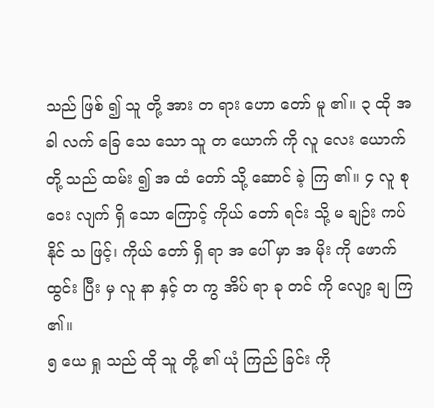သည် ဖြစ် ၍ သူ တို့ အား တ ရား ဟော တော် မူ ၏။ ၃ ထို အ ခါ လက် ခြေ သေ သော သူ တ ယောက် ကို လူ လေး ယောက် တို့ သည် ထမ်း ၍ အ ထံ တော် သို့ ဆောင် ခဲ့ ကြ ၏။ ၄ လူ စု ဝေး လျက် ရှိ သော ကြောင့် ကိုယ် တော် ရင်း သို့ မ ချဉ်း ကပ် နိုင် သ ဖြင့်၊ ကိုယ် တော် ရှိ ရာ အ ပေါ် မှာ အ မိုး ကို ဖောက် ထွင်း ပြီး မှ လူ နာ နှင့် တ ကွ အိပ် ရာ ခု တင် ကို လျော့ ချ ကြ ၏။
၅ ယေ ရှု သည် ထို သူ တို့ ၏ ယုံ ကြည် ခြင်း ကို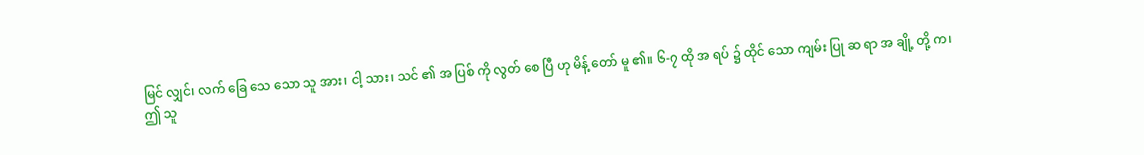မြင် လျှင်၊ လက် ခြေ သေ သော သူ အား၊ ငါ့ သား၊ သင် ၏ အ ပြစ် ကို လွတ် စေ ပြီ ဟု မိန့် တော် မူ ၏။ ၆‑၇ ထို အ ရပ် ၌ ထိုင် သော ကျမ်း ပြု ဆ ရာ အ ချို့ တို့ က၊ ဤ သူ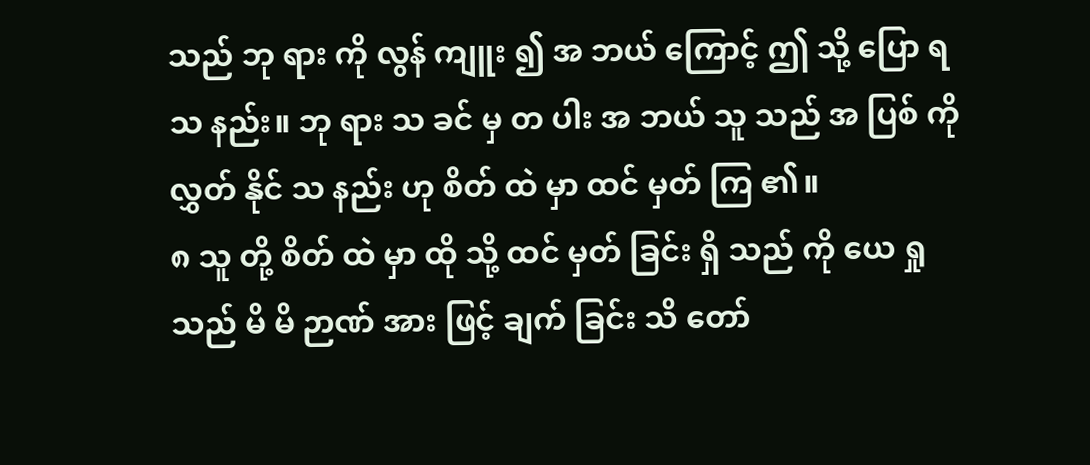သည် ဘု ရား ကို လွန် ကျူး ၍ အ ဘယ် ကြောင့် ဤ သို့ ပြော ရ သ နည်း။ ဘု ရား သ ခင် မှ တ ပါး အ ဘယ် သူ သည် အ ပြစ် ကို လွှတ် နိုင် သ နည်း ဟု စိတ် ထဲ မှာ ထင် မှတ် ကြ ၏။
၈ သူ တို့ စိတ် ထဲ မှာ ထို သို့ ထင် မှတ် ခြင်း ရှိ သည် ကို ယေ ရှု သည် မိ မိ ဉာဏ် အား ဖြင့် ချက် ခြင်း သိ တော်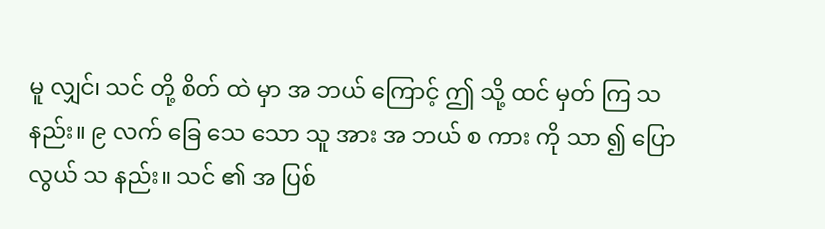မူ လျှင်၊ သင် တို့ စိတ် ထဲ မှာ အ ဘယ် ကြောင့် ဤ သို့ ထင် မှတ် ကြ သ နည်း။ ၉ လက် ခြေ သေ သော သူ အား အ ဘယ် စ ကား ကို သာ ၍ ပြော လွယ် သ နည်း။ သင် ၏ အ ပြစ်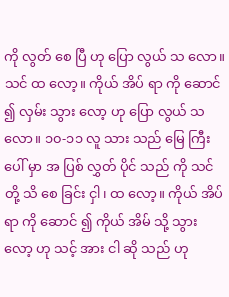ကို လွတ် စေ ပြီ ဟု ပြော လွယ် သ လော။ သင် ထ လော့။ ကိုယ် အိပ် ရာ ကို ဆောင် ၍ လှမ်း သွား လော့ ဟု ပြော လွယ် သ လော။ ၁၀‑၁၁ လူ သား သည် မြေ ကြီး ပေါ် မှာ အ ပြစ် လွှတ် ပိုင် သည် ကို သင် တို့ သိ စေ ခြင်း ငှါ၊ ထ လော့။ ကိုယ် အိပ် ရာ ကို ဆောင် ၍ ကိုယ် အိမ် သို့ သွား လော့ ဟု သင့် အား ငါ ဆို သည် ဟု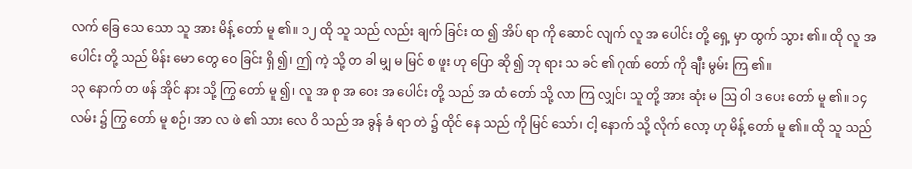လက် ခြေ သေ သော သူ အား မိန့် တော် မူ ၏။ ၁၂ ထို သူ သည် လည်း ချက် ခြင်း ထ ၍ အိပ် ရာ ကို ဆောင် လျက် လူ အ ပေါင်း တို့ ရှေ့ မှာ ထွက် သွား ၏။ ထို လူ အ ပေါင်း တို့ သည် မိန်း မော တွေ ဝေ ခြင်း ရှိ ၍၊ ဤ ကဲ့ သို့ တ ခါ မျှ မ မြင် စ ဖူး ဟု ပြော ဆို ၍ ဘု ရား သ ခင် ၏ ဂုဏ် တော် ကို ချီး မွမ်း ကြ ၏။
၁၃ နောက် တ ဖန် အိုင် နား သို့ ကြွ တော် မူ ၍၊ လူ အ စု အ ဝေး အ ပေါင်း တို့ သည် အ ထံ တော် သို့ လာ ကြ လျှင်၊ သူ တို့ အား ဆုံး မ ဩ ဝါ ဒ ပေး တော် မူ ၏။ ၁၄ လမ်း ၌ ကြွ တော် မူ စဉ်၊ အာ လ ဖဲ ၏ သား လေ ဝိ သည် အ ခွန် ခံ ရာ တဲ ၌ ထိုင် နေ သည် ကို မြင် သော်၊ ငါ့ နောက် သို့ လိုက် လော့ ဟု မိန့် တော် မူ ၏။ ထို သူ သည်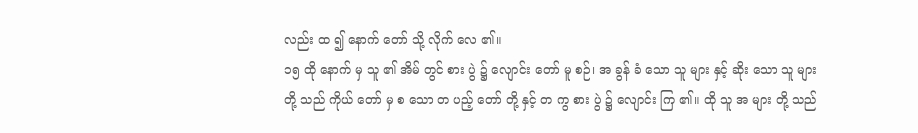လည်း ထ ၍ နောက် တော် သို့ လိုက် လေ ၏။
၁၅ ထို နောက် မှ သူ ၏ အိမ် တွင် စား ပွဲ ၌ လျောင်း တော် မူ စဉ်၊ အ ခွန် ခံ သော သူ များ နှင့် ဆိုး သော သူ များ တို့ သည် ကိုယ် တော် မှ စ သော တ ပည့် တော် တို့ နှင့် တ ကွ စား ပွဲ ၌ လျောင်း ကြ ၏။ ထို သူ အ များ တို့ သည်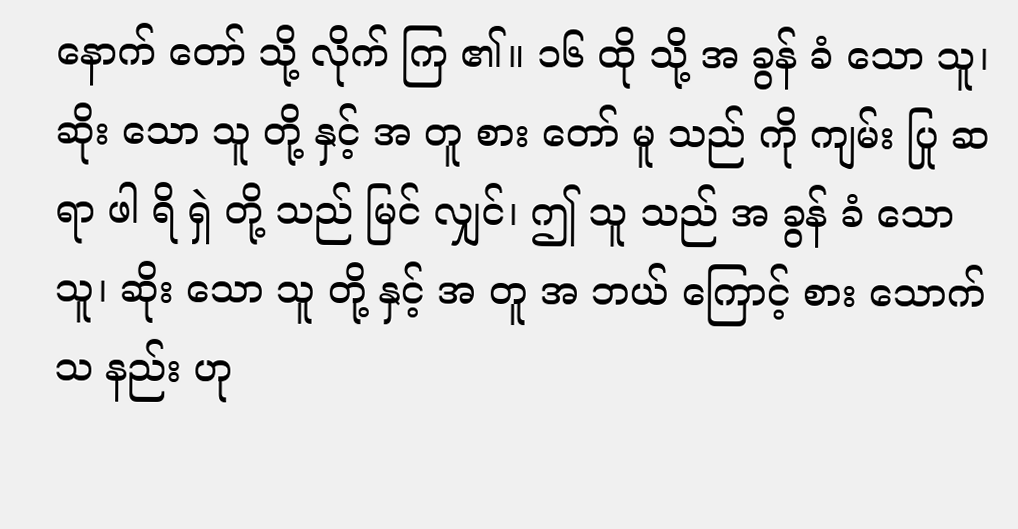နောက် တော် သို့ လိုက် ကြ ၏။ ၁၆ ထို သို့ အ ခွန် ခံ သော သူ၊ ဆိုး သော သူ တို့ နှင့် အ တူ စား တော် မူ သည် ကို ကျမ်း ပြု ဆ ရာ ဖါ ရိ ရှဲ တို့ သည် မြင် လျှင်၊ ဤ သူ သည် အ ခွန် ခံ သော သူ၊ ဆိုး သော သူ တို့ နှင့် အ တူ အ ဘယ် ကြောင့် စား သောက် သ နည်း ဟု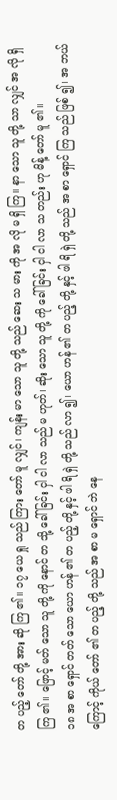တ ပည့် တော် တို့ အား ဆို ကြ ၏။ ၁၇ ယေ ရှု သည် ကြား တော် မူ လျှင်၊ ကျန်း မာ သော သူ တို့ သည် ဆေး သ မား ကို အ လို မ ရှိ ကြ။ နာ သော သူ တို့ သာ လျှင် အ လို ရှိ ကြ ၏။ ဖြောင့် မတ် သော သူ တို့ ကို နောင် တ သို့ ခေါ် ခြင်း ငှါ ငါ လာ သည် မ ဟုတ်၊ ဆိုး သော သူ တို့ ကို ခေါ် ခြင်း ငှါ ငါ လာ သ တည်း ဟု မိန့် တော် မူ ၏။
၁၈ အ စာ ရှောင် တတ် သော ယော ဟန် ၏ တ ပည့် တို့ နှင့် ဖါ ရိ ရှဲ တို့ သည် လာ ၍၊ ယော ဟန် ၏ တ ပည့် တို့ နှင့် ဖါ ရိ ရှဲ တို့ သည် အ စာ ရှောင် ကြ သည် ဖြစ် ၍၊ အ ဘယ် ကြောင့် ကိုယ် တော် ၏ တ ပည့် တို့ သည် အ စာ မ ရှောင် ဘဲ နေ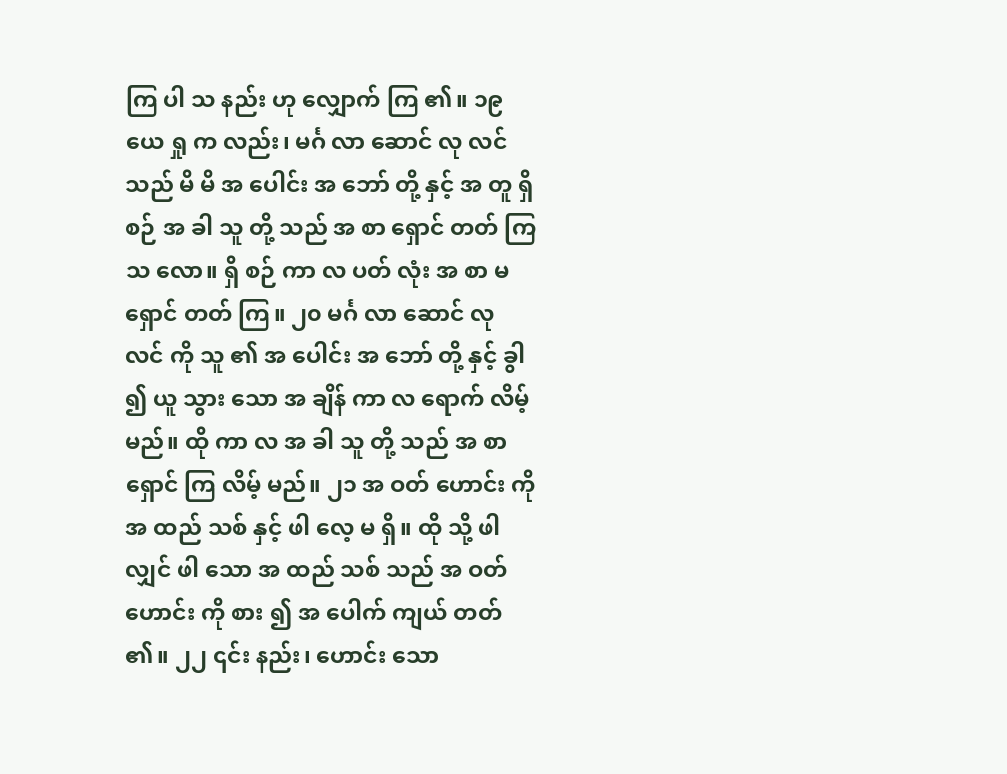ကြ ပါ သ နည်း ဟု လျှောက် ကြ ၏။ ၁၉ ယေ ရှု က လည်း၊ မင်္ဂ လာ ဆောင် လု လင် သည် မိ မိ အ ပေါင်း အ ဘော် တို့ နှင့် အ တူ ရှိ စဉ် အ ခါ သူ တို့ သည် အ စာ ရှောင် တတ် ကြ သ လော။ ရှိ စဉ် ကာ လ ပတ် လုံး အ စာ မ ရှောင် တတ် ကြ။ ၂၀ မင်္ဂ လာ ဆောင် လု လင် ကို သူ ၏ အ ပေါင်း အ ဘော် တို့ နှင့် ခွါ ၍ ယူ သွား သော အ ချိန် ကာ လ ရောက် လိမ့် မည်။ ထို ကာ လ အ ခါ သူ တို့ သည် အ စာ ရှောင် ကြ လိမ့် မည်။ ၂၁ အ ဝတ် ဟောင်း ကို အ ထည် သစ် နှင့် ဖါ လေ့ မ ရှိ။ ထို သို့ ဖါ လျှင် ဖါ သော အ ထည် သစ် သည် အ ဝတ် ဟောင်း ကို စား ၍ အ ပေါက် ကျယ် တတ် ၏။ ၂၂ ၎င်း နည်း၊ ဟောင်း သော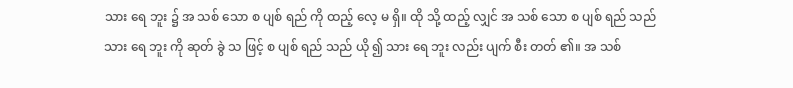သား ရေ ဘူး ၌ အ သစ် သော စ ပျစ် ရည် ကို ထည့် လေ့ မ ရှိ။ ထို သို့ ထည့် လျှင် အ သစ် သော စ ပျစ် ရည် သည် သား ရေ ဘူး ကို ဆုတ် ခွဲ သ ဖြင့် စ ပျစ် ရည် သည် ယို ၍ သား ရေ ဘူး လည်း ပျက် စီး တတ် ၏။ အ သစ်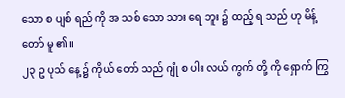သော စ ပျစ် ရည် ကို အ သစ် သော သား ရေ ဘူး ၌ ထည့် ရ သည် ဟု မိန့် တော် မူ ၏။
၂၃ ဥ ပုသ် နေ့ ၌ ကိုယ် တော် သည် ဂျုံ စ ပါး လယ် ကွက် တို့ ကို ရှောက် ကြွ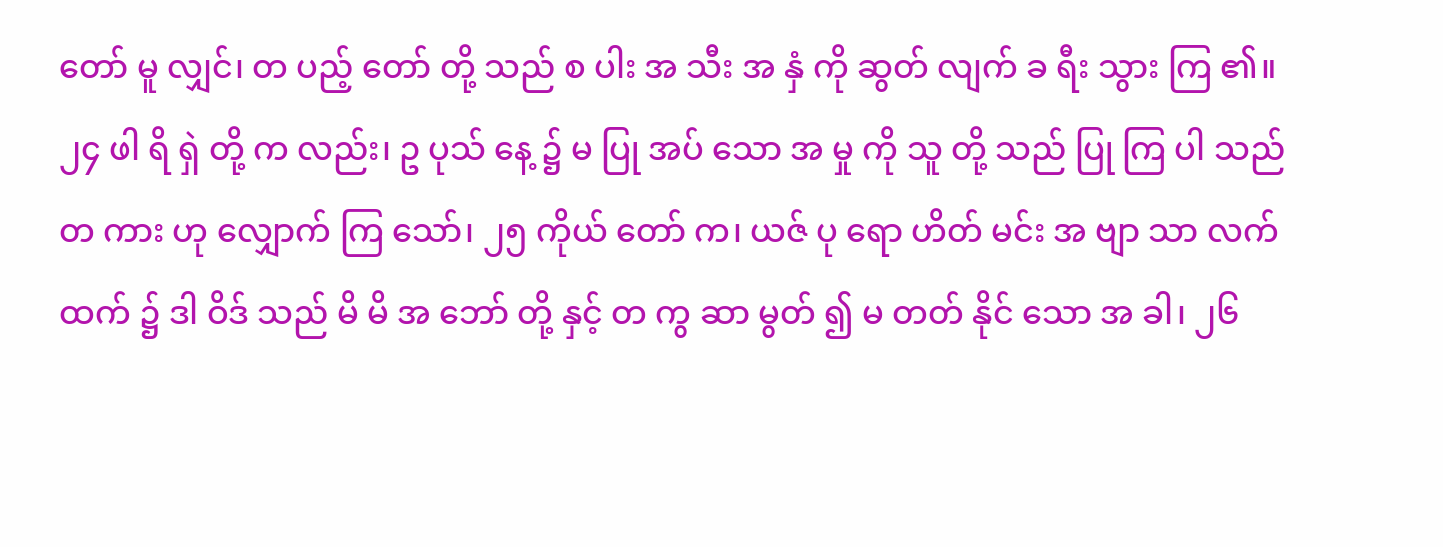တော် မူ လျှင်၊ တ ပည့် တော် တို့ သည် စ ပါး အ သီး အ နှံ ကို ဆွတ် လျက် ခ ရီး သွား ကြ ၏။ ၂၄ ဖါ ရိ ရှဲ တို့ က လည်း၊ ဥ ပုသ် နေ့ ၌ မ ပြု အပ် သော အ မှု ကို သူ တို့ သည် ပြု ကြ ပါ သည် တ ကား ဟု လျှောက် ကြ သော်၊ ၂၅ ကိုယ် တော် က၊ ယဇ် ပု ရော ဟိတ် မင်း အ ဗျာ သာ လက် ထက် ၌ ဒါ ဝိဒ် သည် မိ မိ အ ဘော် တို့ နှင့် တ ကွ ဆာ မွတ် ၍ မ တတ် နိုင် သော အ ခါ၊ ၂၆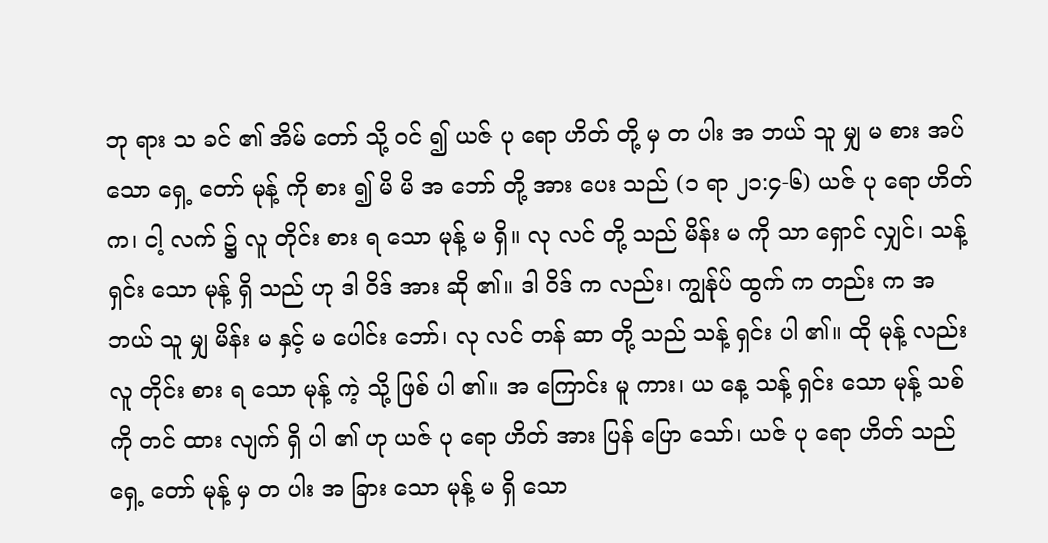ဘု ရား သ ခင် ၏ အိမ် တော် သို့ ဝင် ၍ ယဇ် ပု ရော ဟိတ် တို့ မှ တ ပါး အ ဘယ် သူ မျှ မ စား အပ် သော ရှေ့ တော် မုန့် ကို စား ၍ မိ မိ အ ဘော် တို့ အား ပေး သည် (၁ ရာ ၂၁:၄-၆) ယဇ် ပု ရော ဟိတ် က၊ ငါ့ လက် ၌ လူ တိုင်း စား ရ သော မုန့် မ ရှိ။ လု လင် တို့ သည် မိန်း မ ကို သာ ရှောင် လျှင်၊ သန့် ရှင်း သော မုန့် ရှိ သည် ဟု ဒါ ဝိဒ် အား ဆို ၏။ ဒါ ဝိဒ် က လည်း၊ ကျွန်ုပ် ထွက် က တည်း က အ ဘယ် သူ မျှ မိန်း မ နှင့် မ ပေါင်း ဘော်၊ လု လင် တန် ဆာ တို့ သည် သန့် ရှင်း ပါ ၏။ ထို မုန့် လည်း လူ တိုင်း စား ရ သော မုန့် ကဲ့ သို့ ဖြစ် ပါ ၏။ အ ကြောင်း မူ ကား၊ ယ နေ့ သန့် ရှင်း သော မုန့် သစ် ကို တင် ထား လျက် ရှိ ပါ ၏ ဟု ယဇ် ပု ရော ဟိတ် အား ပြန် ပြော သော်၊ ယဇ် ပု ရော ဟိတ် သည် ရှေ့ တော် မုန့် မှ တ ပါး အ ခြား သော မုန့် မ ရှိ သော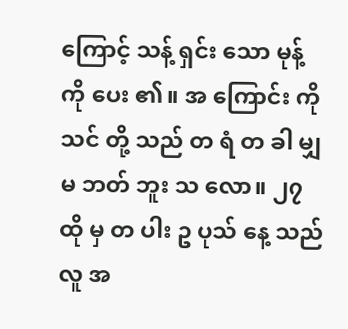ကြောင့် သန့် ရှင်း သော မုန့် ကို ပေး ၏။ အ ကြောင်း ကို သင် တို့ သည် တ ရံ တ ခါ မျှ မ ဘတ် ဘူး သ လော။ ၂၇ ထို မှ တ ပါး ဥ ပုသ် နေ့ သည် လူ အ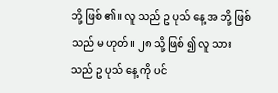ဘို့ ဖြစ် ၏။ လူ သည် ဥ ပုသ် နေ့ အ ဘို့ ဖြစ် သည် မ ဟုတ်။ ၂၈ သို့ ဖြစ် ၍ လူ သား သည် ဥ ပုသ် နေ့ ကို ပင်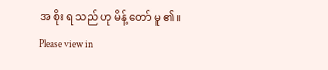အ စိုး ရ သည် ဟု မိန့် တော် မူ ၏။
Please view in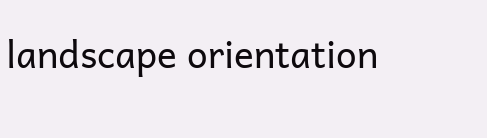landscape orientation